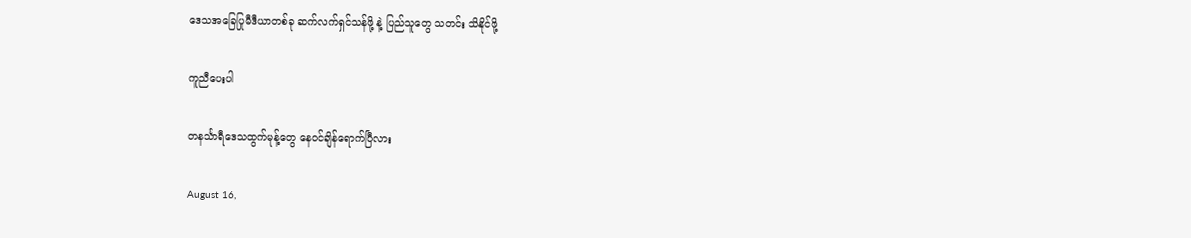ဒေသအခြေပြုမီဒီယာတစ်ခု ဆက်လက်ရှင်သန်ဖို့ နဲ့ ပြည်သူတွေ သတင်း သိနိုင်ဖို့

ကူညီပေးပါ

တနင်္သာရီဒေသထွက်မုန့်တွေ နေဝင်ချိန်ရောက်ပြီလား

August 16,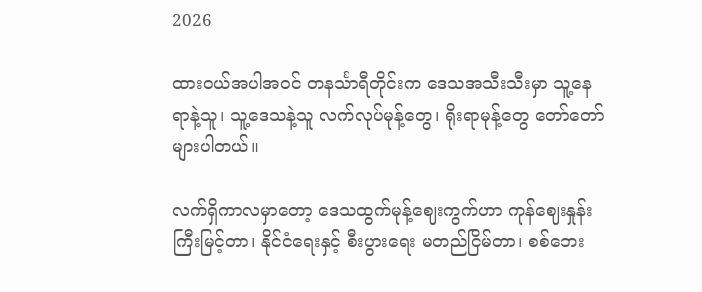2026

ထားဝယ်အပါအဝင် တနင်္သာရီတိုင်းက ဒေသအသီးသီးမှာ သူ့နေရာနဲ့သူ၊ သူ့ဒေသနဲ့သူ လက်လုပ်မုန့်တွေ၊ ရိုးရာမုန့်တွေ တော်တော်များပါတယ်။

လက်ရှိကာလမှာတော့ ဒေသထွက်မုန့်ဈေးကွက်ဟာ ကုန်ဈေးနှုန်းကြီးမြင့်တာ၊ နိုင်ငံရေးနှင့် စီးပွားရေး မတည်ငြိမ်တာ၊ စစ်ဘေး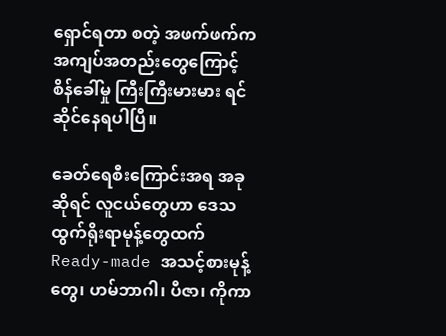ရှောင်ရတာ စတဲ့ အဖက်ဖက်က အကျပ်အတည်းတွေကြောင့် စိန်ခေါ်မှု ကြီးကြီးမားမား ရင်ဆိုင်နေရပါပြီ။

ခေတ်ရေစီးကြောင်းအရ အခုဆိုရင် လူငယ်တွေဟာ ဒေသထွက်ရိုးရာမုန့်တွေထက် Ready-made အသင့်စားမုန့်တွေ၊ ဟမ်ဘာဂါ၊ ပီဇာ၊ ကိုကာ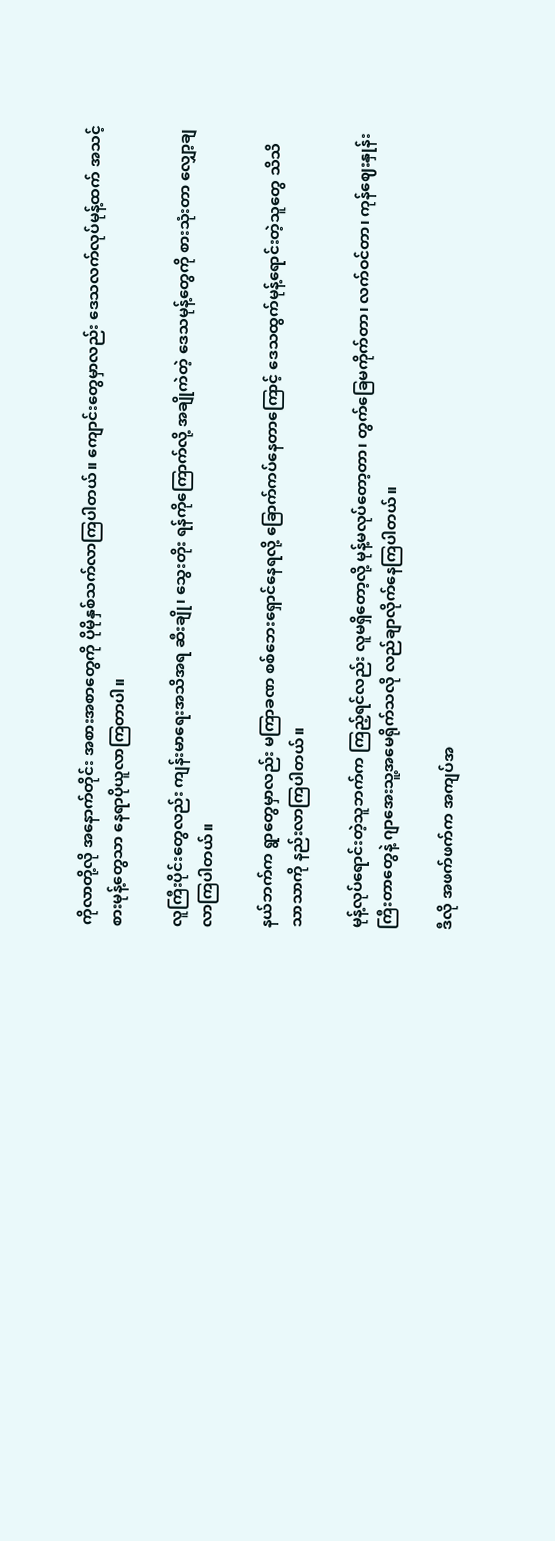ကိုလာတို့လို အနောက်တိုင်း အစားအစာတွေကို ပိုမိုနှစ်သက်လာကြပါတယ်။ ကျောင်းတွေမှာလည်း ဒေသလက်လုပ်မုန့်ထက် အသင့်စားမုန့်တွေသာ နေရာပိုယူလာကြတာပါ။

လူကြီးပိုင်းတွေလည်း ကျန်းမာရေးအသိအရ ဆီးချို၊ သွေးတိုး ရန်ကိုကြောက်လို့ အချိုကဲတဲ့ ဒေသမုန့်တွေကို စားသုံးတာ လျှော့ချလာကြပါတယ်။

နယ်ဘက်က ရွာတွေမှာလည်း မကြာခဏ စစ်ဘေးရှောင်နေရလို့ ခြောက်ကပ်နေတာကြောင့် ဒေသထွက်မုန့်ရောင်းတဲ့သူတွေ သိသိသာသာကို နည်းလာကြပါတယ်။

မုန့်လုပ်ရောင်းတဲ့သူဘက်က ကြည့်ရင်လည်း လူမရှိတော့လို့ မုန့်မလုပ်တော့တာ၊ တွက်ခြေမကိုက်တာ၊ လက်ဝင်တာ၊ ကုန်ဈေးနှုန်းကြီးတာတွေနဲ့ ဂျာအေးသူ့အမေရိုက်သလို လည်ချာလိုက်နေကြပါတယ်။

ဒီလို အဖက်ဖက်က အကျပ်အ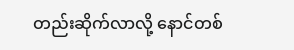တည်းဆိုက်လာလို့ နောင်တစ်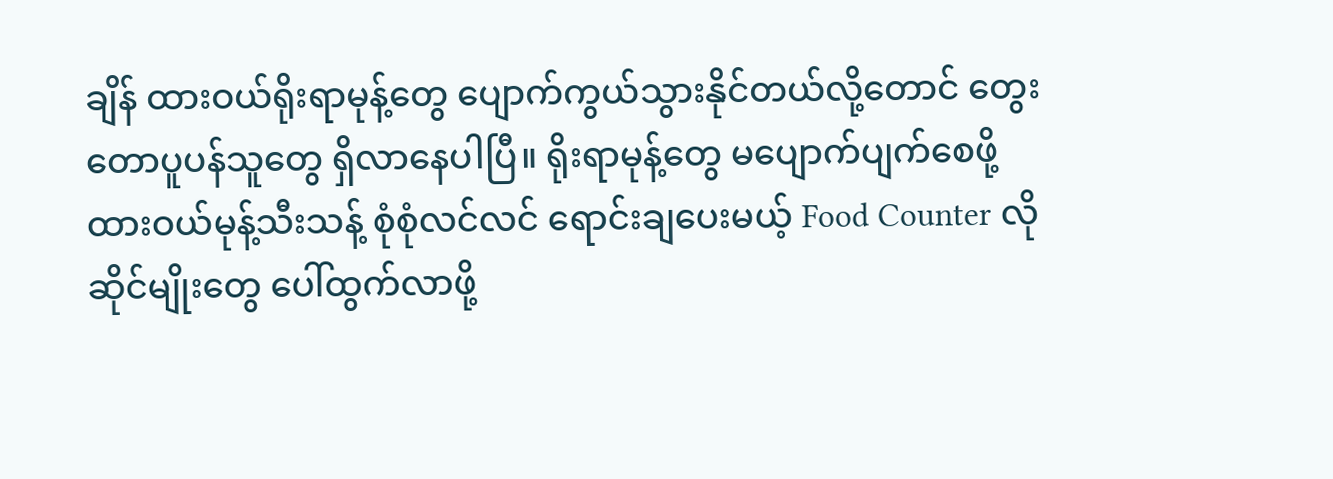ချိန် ထားဝယ်ရိုးရာမုန့်တွေ ပျောက်ကွယ်သွားနိုင်တယ်လို့တောင် တွေးတောပူပန်သူတွေ ရှိလာနေပါပြီ။ ရိုးရာမုန့်တွေ မပျောက်ပျက်စေဖို့ ထားဝယ်မုန့်သီးသန့် စုံစုံလင်လင် ရောင်းချပေးမယ့် Food Counter လို ဆိုင်မျိုးတွေ ပေါ်ထွက်လာဖို့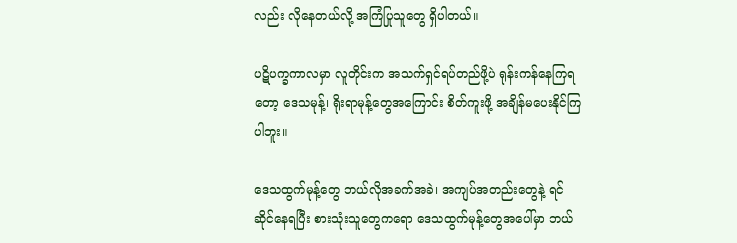လည်း လိုနေတယ်လို့ အကြံပြုသူတွေ ရှိပါတယ်။

ပဋိပက္ခကာလမှာ လူတိုင်းက အသက်ရှင်ရပ်တည်ဖို့ပဲ ရုန်းကန်နေကြရတော့ ဒေသမုန့်၊ ရိုးရာမုန့်တွေအကြောင်း စိတ်ကူးဖို့ အချိန်မပေးနိုင်ကြပါဘူး။

ဒေသထွက်မုန့်တွေ ဘယ်လိုအခက်အခဲ၊ အကျပ်အတည်းတွေနဲ့ ရင်ဆိုင်နေရပြီး စားသုံးသူတွေကရော ဒေသထွက်မုန့်တွေအပေါ်မှာ ဘယ်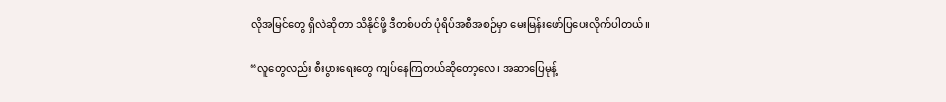လိုအမြင်တွေ ရှိလဲဆိုတာ သိနိုင်ဖို့ ဒီတစ်ပတ် ပုံရိပ်အစီအစဉ်မှာ မေးမြန်းဖော်ပြပေးလိုက်ပါတယ်။

“လူတွေလည်း စီးပွားရေးတွေ ကျပ်နေကြတယ်ဆိုတော့လေ၊ အဆာပြေမုန့်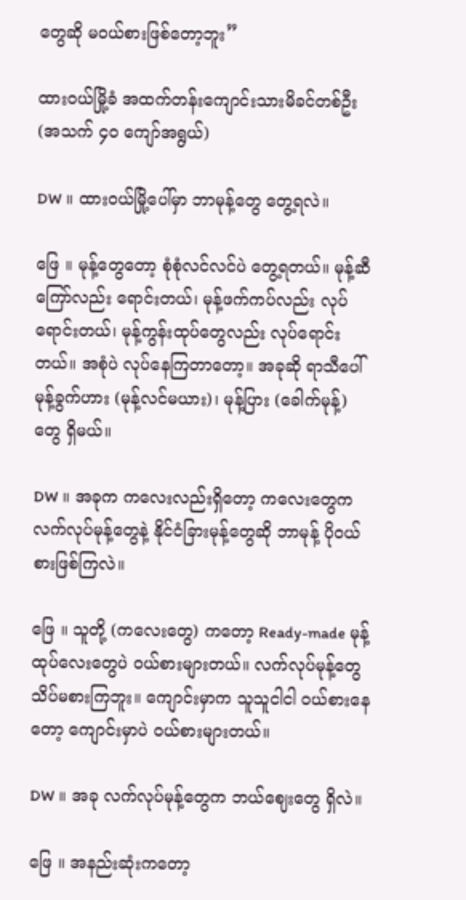တွေဆို မဝယ်စားဖြစ်တော့ဘူး”

ထားဝယ်မြို့ခံ အထက်တန်းကျောင်းသားမိခင်တစ်ဦး (အသက် ၄၀ ကျော်အရွယ်)

DW ။ ထားဝယ်မြို့ပေါ်မှာ ဘာမုန့်တွေ တွေ့ရလဲ။

ဖြေ ။ မုန့်တွေတော့ စုံစုံလင်လင်ပဲ တွေ့ရတယ်။ မုန့်ဆီကြော်လည်း ရောင်းတယ်၊ မုန့်ဖက်ကပ်လည်း လုပ်ရောင်းတယ်၊ မုန့်ကွန်းထုပ်တွေလည်း လုပ်ရောင်းတယ်။ အစုံပဲ လုပ်နေကြတာတော့။ အခုဆို ရာသီပေါ် မုန့်ခွက်ဟား (မုန့်လင်မယား)၊ မုန့်ပြား (ခေါက်မုန့်) တွေ ရှိမယ်။

DW ။ အခုက ကလေးလည်းရှိတော့ ကလေးတွေက လက်လုပ်မုန့်တွေနဲ့ နိုင်ငံခြားမုန့်တွေဆို ဘာမုန့် ပိုဝယ်စားဖြစ်ကြလဲ။

ဖြေ ။ သူတို့ (ကလေးတွေ) ကတော့ Ready-made မုန့်ထုပ်လေးတွေပဲ ဝယ်စားများတယ်။ လက်လုပ်မုန့်တွေ သိပ်မစားကြဘူး။ ကျောင်းမှာက သူသူငါငါ ဝယ်စားနေတော့ ကျောင်းမှာပဲ ဝယ်စားများတယ်။

DW ။ အခု လက်လုပ်မုန့်တွေက ဘယ်ဈေးတွေ ရှိလဲ။

ဖြေ ။ အနည်းဆုံးကတော့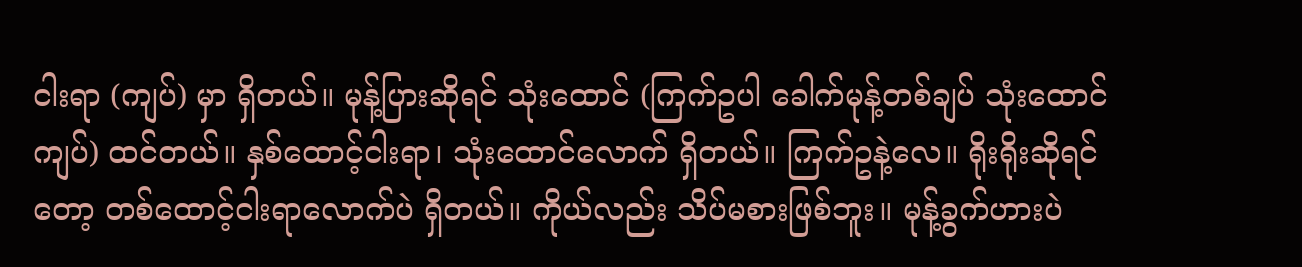ငါးရာ (ကျပ်) မှာ ရှိတယ်။ မုန့်ပြားဆိုရင် သုံးထောင် (ကြက်ဥပါ ခေါက်မုန့်တစ်ချပ် သုံးထောင်ကျပ်) ထင်တယ်။ နှစ်ထောင့်ငါးရာ၊ သုံးထောင်လောက် ရှိတယ်။ ကြက်ဥနဲ့လေ။ ရိုးရိုးဆိုရင်တော့ တစ်ထောင့်ငါးရာလောက်ပဲ ရှိတယ်။ ကိုယ်လည်း သိပ်မစားဖြစ်ဘူး။ မုန့်ခွက်ဟားပဲ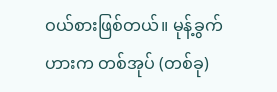ဝယ်စားဖြစ်တယ်။ မုန့်ခွက်ဟားက တစ်အုပ် (တစ်ခု)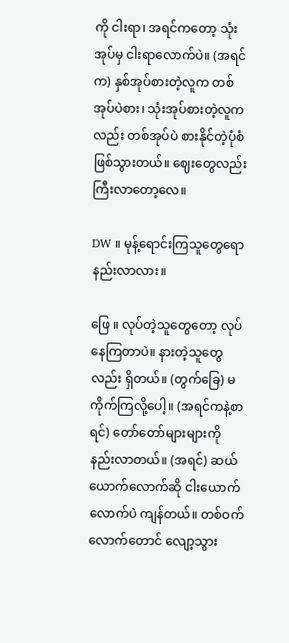ကို ငါးရာ၊ အရင်ကတော့ သုံးအုပ်မှ ငါးရာလောက်ပဲ။ (အရင်က) နှစ်အုပ်စားတဲ့လူက တစ်အုပ်ပဲစား၊ သုံးအုပ်စားတဲ့လူကလည်း တစ်အုပ်ပဲ စားနိုင်တဲ့ပုံစံ ဖြစ်သွားတယ်။ ဈေးတွေလည်း ကြီးလာတော့လေ။

DW ။ မုန့်ရောင်းကြသူတွေရော နည်းလာလား။

ဖြေ ။ လုပ်တဲ့သူတွေတော့ လုပ်နေကြတာပဲ။ နားတဲ့သူတွေလည်း ရှိတယ်။ (တွက်ခြေ) မကိုက်ကြလို့ပေါ့။ (အရင်ကနဲ့စာရင်) တော်တော်များများကို နည်းလာတယ်။ (အရင်) ဆယ်ယောက်လောက်ဆို ငါးယောက်လောက်ပဲ ကျန်တယ်။ တစ်ဝက်လောက်တောင် လျော့သွား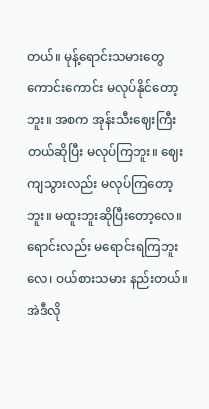တယ်။ မုန့်ရောင်းသမားတွေ ကောင်းကောင်း မလုပ်နိုင်တော့ဘူး။ အစက အုန်းသီးဈေးကြီးတယ်ဆိုပြီး မလုပ်ကြဘူး။ ဈေးကျသွားလည်း မလုပ်ကြတော့ဘူး။ မထူးဘူးဆိုပြီးတော့လေ။ ရောင်းလည်း မရောင်းရကြဘူးလေ၊ ဝယ်စားသမား နည်းတယ်။ အဲဒီလို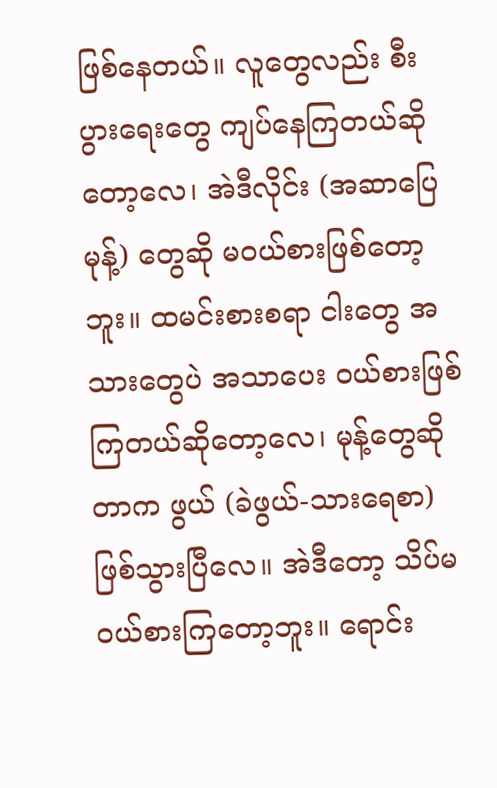ဖြစ်နေတယ်။ လူတွေလည်း စီးပွားရေးတွေ ကျပ်နေကြတယ်ဆိုတော့လေ၊ အဲဒီလိုင်း (အဆာပြေမုန့်) တွေဆို မဝယ်စားဖြစ်တော့ဘူး။ ထမင်းစားစရာ ငါးတွေ အသားတွေပဲ အသာပေး ဝယ်စားဖြစ်ကြတယ်ဆိုတော့လေ၊ မုန့်တွေဆိုတာက ဖွယ် (ခဲဖွယ်-သားရေစာ) ဖြစ်သွားပြီလေ။ အဲဒီတော့ သိပ်မဝယ်စားကြတော့ဘူး။ ရောင်း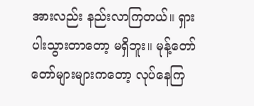အားလည်း နည်းလာကြတယ်။ ရှားပါးသွားတာတော့ မရှိဘူး။ မုန့်တော်တော်များများကတော့ လုပ်နေကြ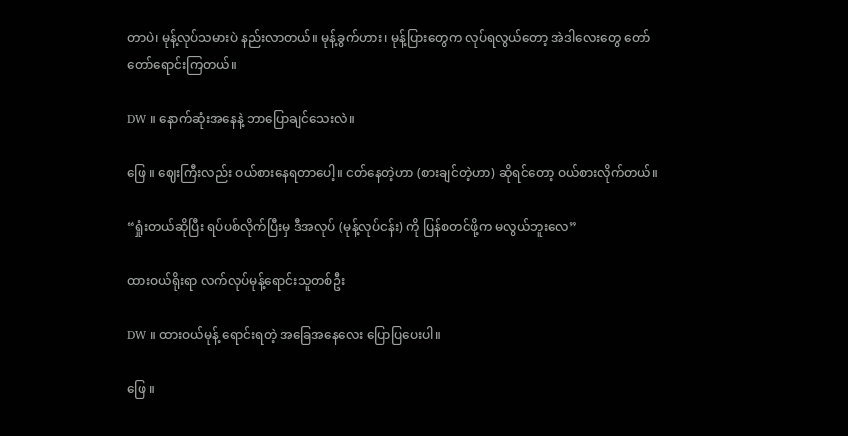တာပဲ၊ မုန့်လုပ်သမားပဲ နည်းလာတယ်။ မုန့်ခွက်ဟား၊ မုန့်ပြားတွေက လုပ်ရလွယ်တော့ အဲဒါလေးတွေ တော်တော်ရောင်းကြတယ်။

DW ။ နောက်ဆုံးအနေနဲ့ ဘာပြောချင်သေးလဲ။

ဖြေ ။ ဈေးကြီးလည်း ဝယ်စားနေရတာပေါ့။ ငတ်နေတဲ့ဟာ (စားချင်တဲ့ဟာ) ဆိုရင်တော့ ဝယ်စားလိုက်တယ်။

“ရှုံးတယ်ဆိုပြီး ရပ်ပစ်လိုက်ပြီးမှ ဒီအလုပ် (မုန့်လုပ်ငန်း) ကို ပြန်စတင်ဖို့က မလွယ်ဘူးလေ”

ထားဝယ်ရိုးရာ လက်လုပ်မုန့်ရောင်းသူတစ်ဦး

DW ။ ထားဝယ်မုန့် ရောင်းရတဲ့ အခြေအနေလေး ပြောပြပေးပါ။

ဖြေ ။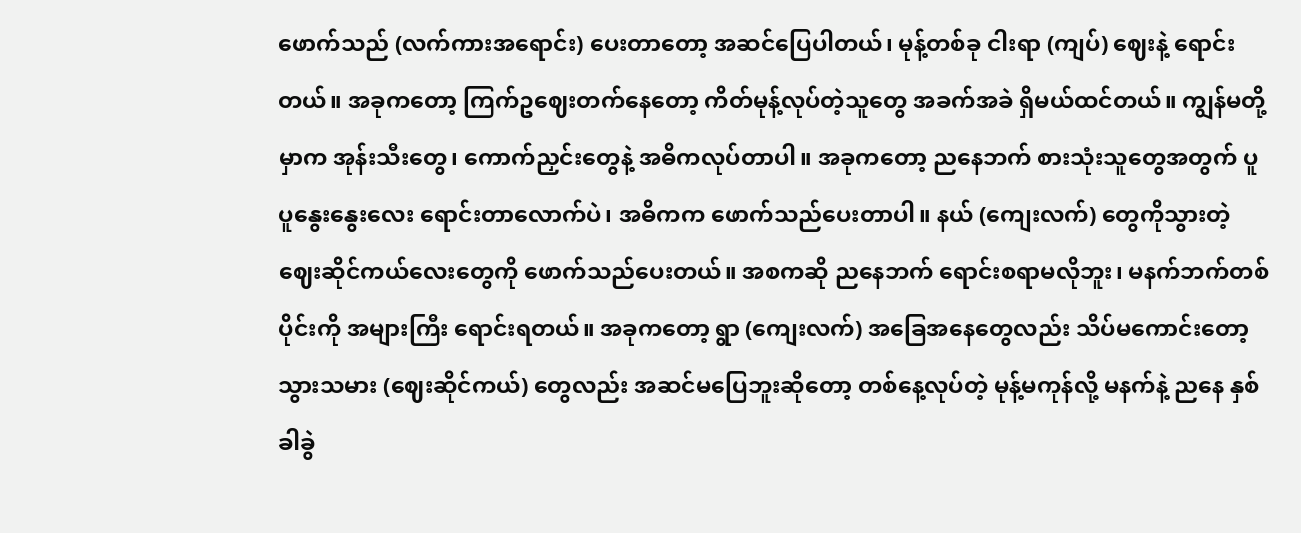ဖောက်သည် (လက်ကားအရောင်း) ပေးတာတော့ အဆင်ပြေပါတယ်၊ မုန့်တစ်ခု ငါးရာ (ကျပ်) ဈေးနဲ့ ရောင်းတယ်။ အခုကတော့ ကြက်ဥဈေးတက်နေတော့ ကိတ်မုန့်လုပ်တဲ့သူတွေ အခက်အခဲ ရှိမယ်ထင်တယ်။ ကျွန်မတို့မှာက အုန်းသီးတွေ၊ ကောက်ညှင်းတွေနဲ့ အဓိကလုပ်တာပါ။ အခုကတော့ ညနေဘက် စားသုံးသူတွေအတွက် ပူပူနွေးနွေးလေး ရောင်းတာလောက်ပဲ၊ အဓိကက ဖောက်သည်ပေးတာပါ။ နယ် (ကျေးလက်) တွေကိုသွားတဲ့ ဈေးဆိုင်ကယ်လေးတွေကို ဖောက်သည်ပေးတယ်။ အစကဆို ညနေဘက် ရောင်းစရာမလိုဘူး၊ မနက်ဘက်တစ်ပိုင်းကို အများကြီး ရောင်းရတယ်။ အခုကတော့ ရွာ (ကျေးလက်) အခြေအနေတွေလည်း သိပ်မကောင်းတော့ သွားသမား (ဈေးဆိုင်ကယ်) တွေလည်း အဆင်မပြေဘူးဆိုတော့ တစ်နေ့လုပ်တဲ့ မုန့်မကုန်လို့ မနက်နဲ့ ညနေ နှစ်ခါခွဲ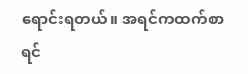ရောင်းရတယ်။ အရင်ကထက်စာရင်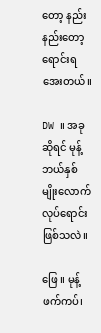တော့ နည်းနည်းတော့ ရောင်းရအေးတယ်။

DW ။ အခုဆိုရင် မုန့်ဘယ်နှစ်မျိုးလောက် လုပ်ရောင်းဖြစ်သလဲ။

ဖြေ ။ မုန့်ဖက်ကပ်၊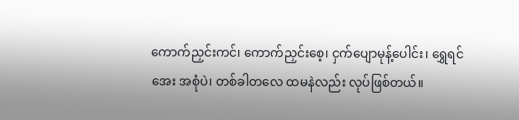ကောက်ညှင်းကင်၊ ကောက်ညှင်းစေ့၊ ငှက်ပျောမုန့်ပေါင်း၊ ရွှေရင်အေး အစုံပဲ၊ တစ်ခါတလေ ထမနဲလည်း လုပ်ဖြစ်တယ်။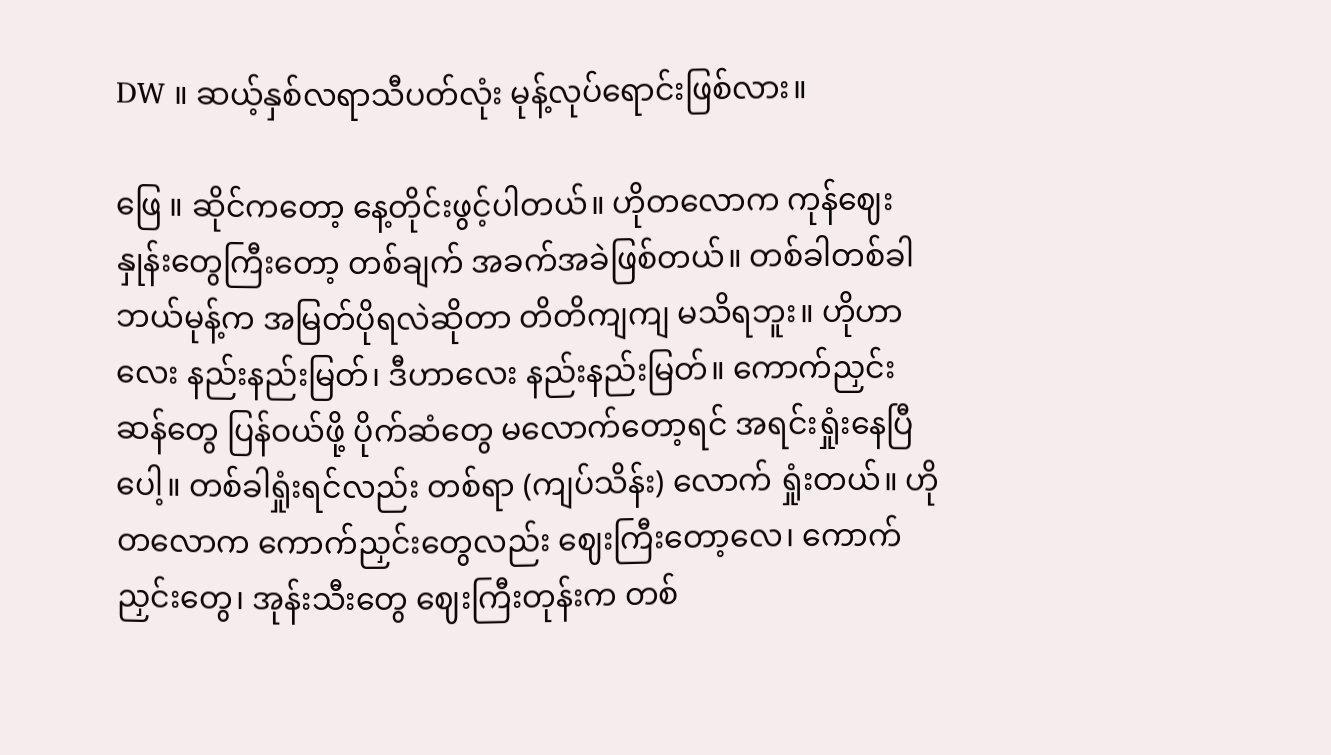DW ။ ဆယ့်နှစ်လရာသီပတ်လုံး မုန့်လုပ်ရောင်းဖြစ်လား။

ဖြေ ။ ဆိုင်ကတော့ နေ့တိုင်းဖွင့်ပါတယ်။ ဟိုတလောက ကုန်ဈေးနှုန်းတွေကြီးတော့ တစ်ချက် အခက်အခဲဖြစ်တယ်။ တစ်ခါတစ်ခါ ဘယ်မုန့်က အမြတ်ပိုရလဲဆိုတာ တိတိကျကျ မသိရဘူး။ ဟိုဟာလေး နည်းနည်းမြတ်၊ ဒီဟာလေး နည်းနည်းမြတ်။ ကောက်ညှင်းဆန်တွေ ပြန်ဝယ်ဖို့ ပိုက်ဆံတွေ မလောက်တော့ရင် အရင်းရှုံးနေပြီပေါ့။ တစ်ခါရှုံးရင်လည်း တစ်ရာ (ကျပ်သိန်း) လောက် ရှုံးတယ်။ ဟိုတလောက ကောက်ညှင်းတွေလည်း ဈေးကြီးတော့လေ၊ ကောက်ညှင်းတွေ၊ အုန်းသီးတွေ ဈေးကြီးတုန်းက တစ်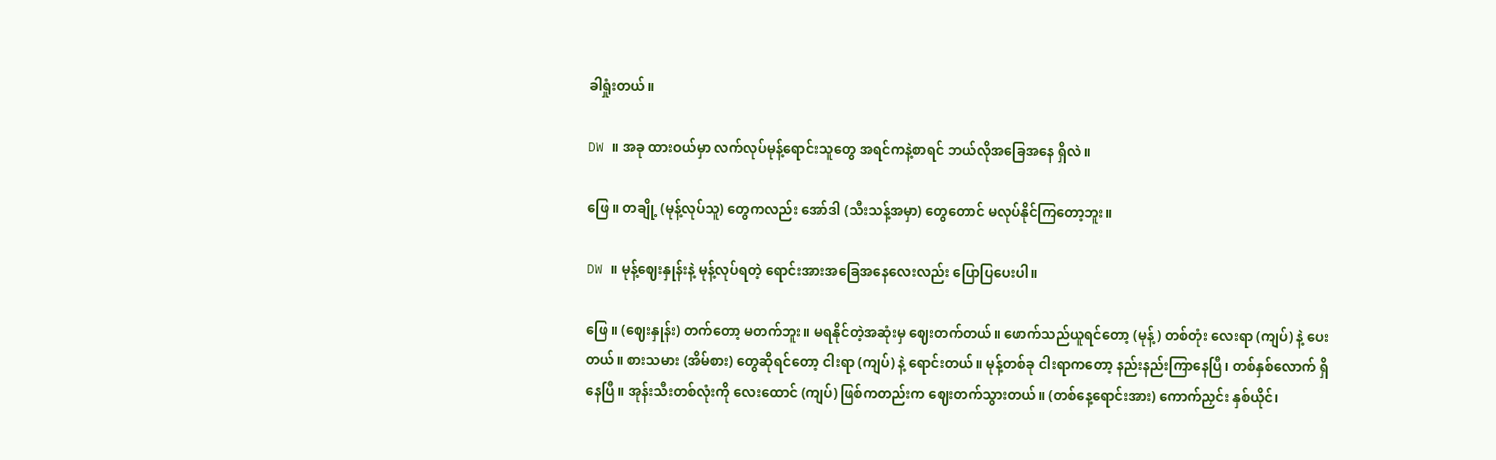ခါရှုံးတယ်။

DW ။ အခု ထားဝယ်မှာ လက်လုပ်မုန့်ရောင်းသူတွေ အရင်ကနဲ့စာရင် ဘယ်လိုအခြေအနေ ရှိလဲ။

ဖြေ ။ တချို့ (မုန့်လုပ်သူ) တွေကလည်း အော်ဒါ (သီးသန့်အမှာ) တွေတောင် မလုပ်နိုင်ကြတော့ဘူး။

DW ။ မုန့်ဈေးနှုန်းနဲ့ မုန့်လုပ်ရတဲ့ ရောင်းအားအခြေအနေလေးလည်း ပြောပြပေးပါ။

ဖြေ ။ (ဈေးနှုန်း) တက်တော့ မတက်ဘူး။ မရနိုင်တဲ့အဆုံးမှ ဈေးတက်တယ်။ ဖောက်သည်ယူရင်တော့ (မုန့်) တစ်တုံး လေးရာ (ကျပ်) နဲ့ ပေးတယ်။ စားသမား (အိမ်စား) တွေဆိုရင်တော့ ငါးရာ (ကျပ်) နဲ့ ရောင်းတယ်။ မုန့်တစ်ခု ငါးရာကတော့ နည်းနည်းကြာနေပြီ၊ တစ်နှစ်လောက် ရှိနေပြီ။ အုန်းသီးတစ်လုံးကို လေးထောင် (ကျပ်) ဖြစ်ကတည်းက ဈေးတက်သွားတယ်။ (တစ်နေ့ရောင်းအား) ကောက်ညှင်း နှစ်ယိုင်၊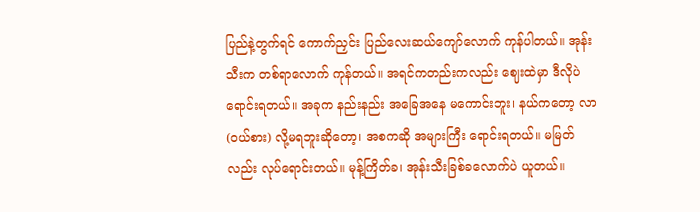ပြည်နဲ့တွက်ရင် ကောက်ညှင်း ပြည်လေးဆယ်ကျော်လောက် ကုန်ပါတယ်။ အုန်းသီးက တစ်ရာလောက် ကုန်တယ်။ အရင်ကတည်းကလည်း ဈေးထဲမှာ ဒီလိုပဲ ရောင်းရတယ်။ အခုက နည်းနည်း အခြေအနေ မကောင်းဘူး၊ နယ်ကတော့ လာ (ဝယ်စား) လို့မရဘူးဆိုတော့၊ အစကဆို အများကြီး ရောင်းရတယ်။ မမြတ်လည်း လုပ်ရောင်းတယ်။ မုန့်ကြိတ်ခ၊ အုန်းသီးခြစ်ခလောက်ပဲ ယူတယ်။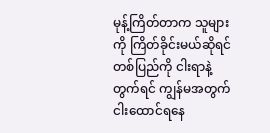မုန့်ကြိတ်တာက သူများကို ကြိတ်ခိုင်းမယ်ဆိုရင် တစ်ပြည်ကို ငါးရာနဲ့တွက်ရင် ကျွန်မအတွက် ငါးထောင်ရနေ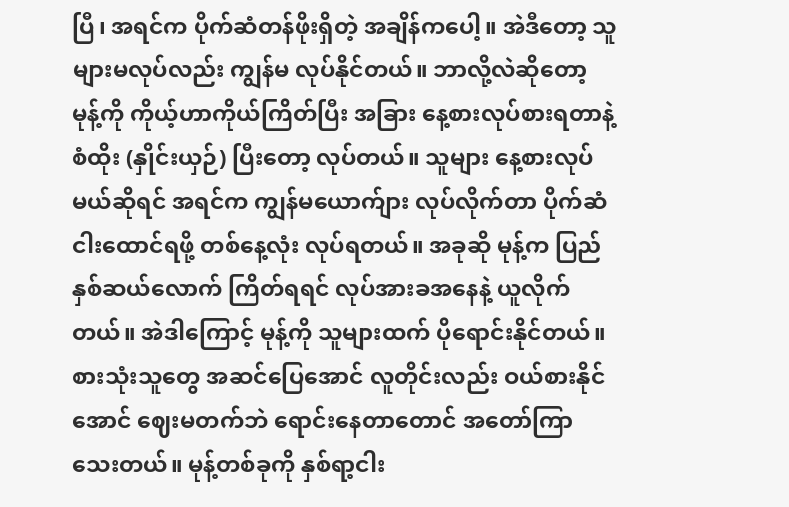ပြီ၊ အရင်က ပိုက်ဆံတန်ဖိုးရှိတဲ့ အချိန်ကပေါ့။ အဲဒီတော့ သူများမလုပ်လည်း ကျွန်မ လုပ်နိုင်တယ်။ ဘာလို့လဲဆိုတော့ မုန့်ကို ကိုယ့်ဟာကိုယ်ကြိတ်ပြီး အခြား နေ့စားလုပ်စားရတာနဲ့ စံထိုး (နှိုင်းယှဉ်) ပြီးတော့ လုပ်တယ်။ သူများ နေ့စားလုပ်မယ်ဆိုရင် အရင်က ကျွန်မယောက်ျား လုပ်လိုက်တာ ပိုက်ဆံငါးထောင်ရဖို့ တစ်နေ့လုံး လုပ်ရတယ်။ အခုဆို မုန့်က ပြည်နှစ်ဆယ်လောက် ကြိတ်ရရင် လုပ်အားခအနေနဲ့ ယူလိုက်တယ်။ အဲဒါကြောင့် မုန့်ကို သူများထက် ပိုရောင်းနိုင်တယ်။ စားသုံးသူတွေ အဆင်ပြေအောင် လူတိုင်းလည်း ဝယ်စားနိုင်အောင် ဈေးမတက်ဘဲ ရောင်းနေတာတောင် အတော်ကြာသေးတယ်။ မုန့်တစ်ခုကို နှစ်ရာ့ငါး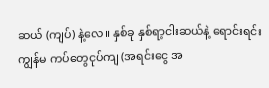ဆယ် (ကျပ်) နဲ့လေ။ နှစ်ခု နှစ်ရာ့ငါးဆယ်နဲ့ ရောင်းရင်း ကျွန်မ ကပ်တွေငုပ်ကျ (အရင်းငွေ အ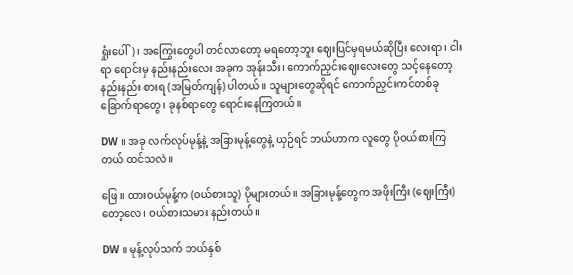ရှုံးပေါ်)၊ အကြွေးတွေပါ တင်လာတော့ မရတော့ဘူး ဈေးပြင်မှရမယ်ဆိုပြီး လေးရာ၊ ငါးရာ ရောင်းမှ နည်းနည်းလေး အခုက အုန်းသီး၊ ကောက်ညှင်းဈေးလေးတွေ သင့်နေတော့ နည်းနည်း စားရ (အမြတ်ကျန်) ပါတယ်။ သူများတွေဆိုရင် ကောက်ညှင်းကင်တစ်ခု ခြောက်ရာတွေ၊ ခုနစ်ရာတွေ ရောင်းနေကြတယ်။

DW ။ အခု လက်လုပ်မုန့်နဲ့ အခြားမုန့်တွေနဲ့ ယှဉ်ရင် ဘယ်ဟာက လူတွေ ပိုဝယ်စားကြတယ် ထင်သလဲ။

ဖြေ ။ ထားဝယ်မုန့်က (ဝယ်စားသူ) ပိုများတယ်။ အခြားမုန့်တွေက အဖိုးကြီး (ဈေးကြီး) တော့လေ၊ ဝယ်စားသမား နည်းတယ်။

DW ။ မုန့်လုပ်သက် ဘယ်နှစ်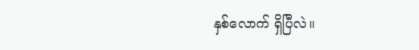နှစ်လောက် ရှိပြီလဲ။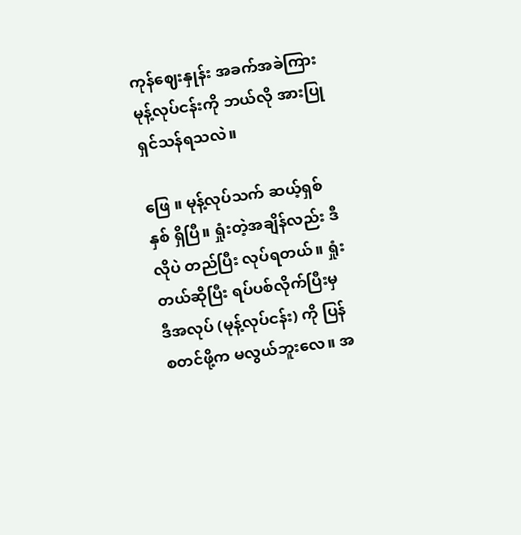ကုန်ဈေးနှုန်း အခက်အခဲကြား မုန့်လုပ်ငန်းကို ဘယ်လို အားပြုရှင်သန်ရသလဲ။

ဖြေ ။ မုန့်လုပ်သက် ဆယ့်ရှစ်နှစ် ရှိပြီ။ ရှုံးတဲ့အချိန်လည်း ဒီလိုပဲ တည်ပြီး လုပ်ရတယ်။ ရှုံးတယ်ဆိုပြီး ရပ်ပစ်လိုက်ပြီးမှ ဒီအလုပ် (မုန့်လုပ်ငန်း) ကို ပြန်စတင်ဖို့က မလွယ်ဘူးလေ။ အ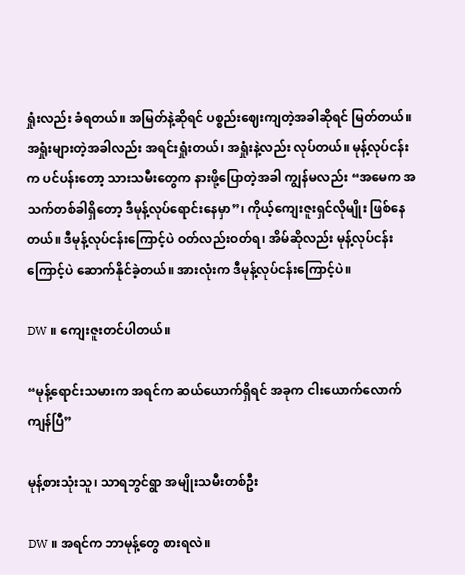ရှုံးလည်း ခံရတယ်။ အမြတ်နဲ့ဆိုရင် ပစ္စည်းဈေးကျတဲ့အခါဆိုရင် မြတ်တယ်။ အရှုံးများတဲ့အခါလည်း အရင်းရှုံးတယ်၊ အရှုံးနဲ့လည်း လုပ်တယ်။ မုန့်လုပ်ငန်းက ပင်ပန်းတော့ သားသမီးတွေက နားဖို့ပြောတဲ့အခါ ကျွန်မလည်း “အမေက အသက်တစ်ခါရှိတော့ ဒီမုန့်လုပ်ရောင်းနေမှာ”၊ ကိုယ့်ကျေးဇူးရှင်လိုမျိုး ဖြစ်နေတယ်။ ဒီမုန့်လုပ်ငန်းကြောင့်ပဲ ဝတ်လည်းဝတ်ရ၊ အိမ်ဆိုလည်း မုန့်လုပ်ငန်းကြောင့်ပဲ ဆောက်နိုင်ခဲ့တယ်။ အားလုံးက ဒီမုန့်လုပ်ငန်းကြောင့်ပဲ။

DW ။ ကျေးဇူးတင်ပါတယ်။

“မုန့်ရောင်းသမားက အရင်က ဆယ်ယောက်ရှိရင် အခုက ငါးယောက်လောက် ကျန်ပြီ”

မုန့်စားသုံးသူ၊ သာရဘွင်ရွာ အမျိုးသမီးတစ်ဦး

DW ။ အရင်က ဘာမုန့်တွေ စားရလဲ။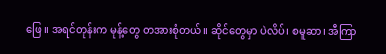ဖြေ ။ အရင်တုန်းက မုန့်တွေ တအားစုံတယ်။ ဆိုင်တွေမှာ ပဲလိပ်၊ စမူဆာ၊ အီကြာ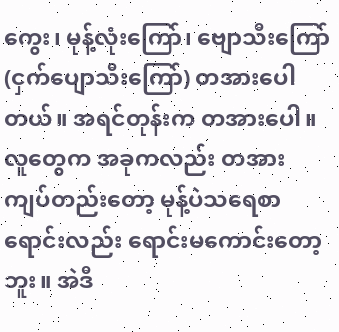ကွေး၊ မုန့်လုံးကြော်၊ ဗျောသီးကြော် (ငှက်ပျောသီးကြော်) တအားပေါတယ်။ အရင်တုန်းက တအားပေါ။ လူတွေက အခုကလည်း တအားကျပ်တည်းတော့ မုန့်ပဲသရေစာ ရောင်းလည်း ရောင်းမကောင်းတော့ဘူး။ အဲဒီ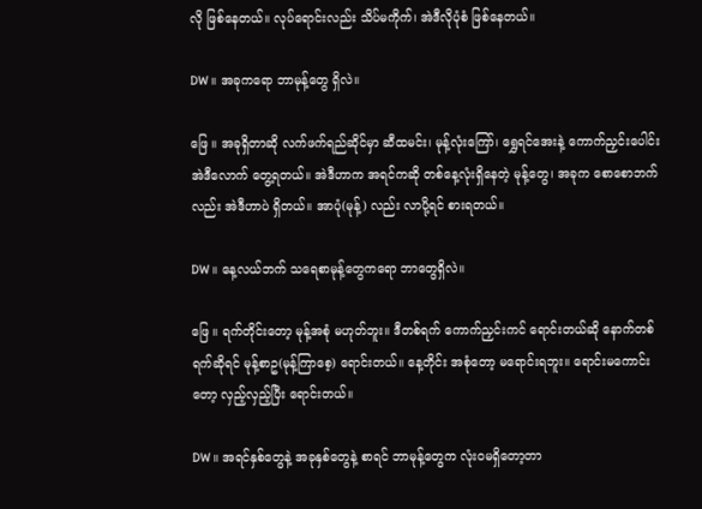လို ဖြစ်နေတယ်။ လုပ်ရောင်းလည်း သိပ်မကိုက်၊ အဲဒီလိုပုံစံ ဖြစ်နေတယ်။

DW ။ အခုကရော ဘာမုန့်တွေ ရှိလဲ။

ဖြေ ။ အခုရှိတာဆို လက်ဖက်ရည်ဆိုင်မှာ ဆီထမင်း၊ မုန့်လုံးကြော်၊ ရွှေရင်အေးနဲ့ ကောက်ညှင်းပေါင်း အဲဒီလောက် တွေ့ရတယ်။ အဲဒီဟာက အရင်ကဆို တစ်နေ့လုံးရှိနေတဲ့ မုန့်တွေ၊ အခုက စောစောဘက်လည်း အဲဒီဟာပဲ ရှိတယ်။ အာပုံ(မုန့်) လည်း လာပို့ရင် စားရတယ်။

DW ။ နေ့လယ်ဘက် သရေစာမုန့်တွေကရော ဘာတွေရှိလဲ။

ဖြေ ။ ရက်တိုင်းတော့ မုန့်အစုံ မဟုတ်ဘူး။ ဒီတစ်ရက် ကောက်ညှင်းကင် ရောင်းတယ်ဆို နောက်တစ်ရက်ဆိုရင် မုန့်စာဥ(မုန့်ကြာစေ့) ရောင်းတယ်။ နေ့တိုင်း အစုံတော့ မရောင်းရဘူး။ ရောင်းမကောင်းတော့ လှည့်လှည့်ပြီး ရောင်းတယ်။

DW ။ အရင်နှစ်တွေနဲ့ အခုနှစ်တွေနဲ့ စာရင် ဘာမုန့်တွေက လုံးဝမရှိတော့တာ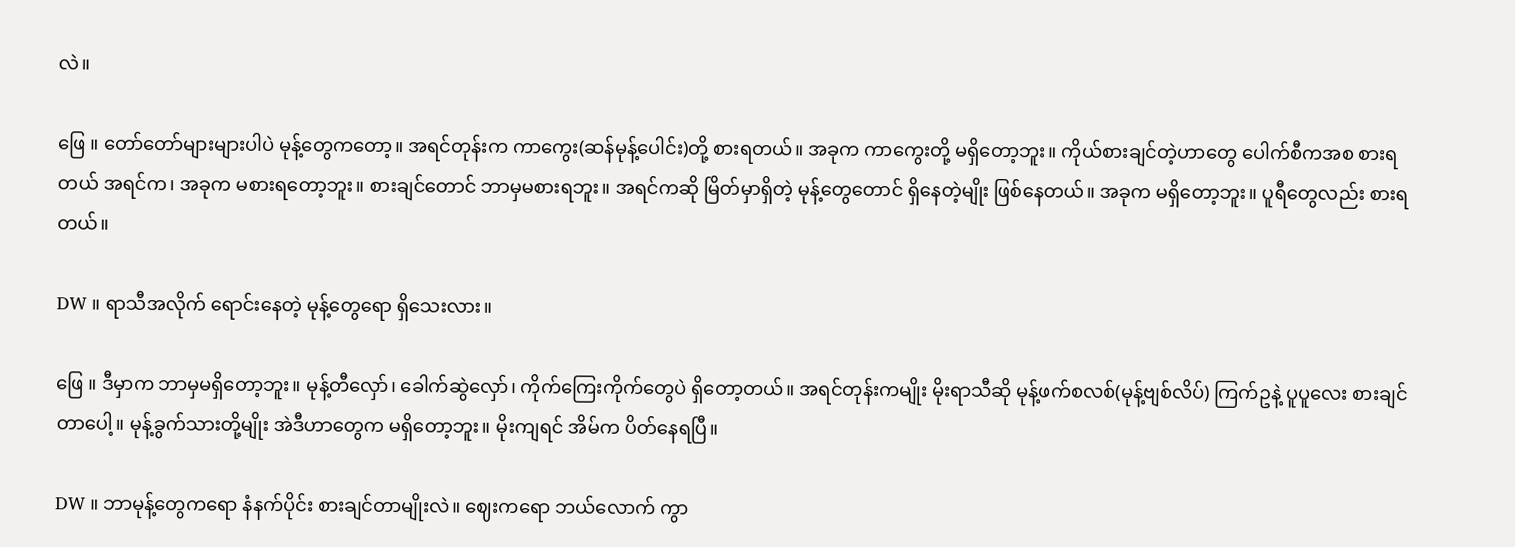လဲ။

ဖြေ ။ တော်တော်များများပါပဲ မုန့်တွေကတော့။ အရင်တုန်းက ကာကွေး(ဆန်မုန့်ပေါင်း)တို့ စားရတယ်။ အခုက ကာကွေးတို့ မရှိတော့ဘူး။ ကိုယ်စားချင်တဲ့ဟာတွေ ပေါက်စီကအစ စားရတယ် အရင်က၊ အခုက မစားရတော့ဘူး။ စားချင်တောင် ဘာမှမစားရဘူး။ အရင်ကဆို မြိတ်မှာရှိတဲ့ မုန့်တွေတောင် ရှိနေတဲ့မျိုး ဖြစ်နေတယ်။ အခုက မရှိတော့ဘူး။ ပူရီတွေလည်း စားရတယ်။

DW ။ ရာသီအလိုက် ရောင်းနေတဲ့ မုန့်တွေရော ရှိသေးလား။

ဖြေ ။ ဒီမှာက ဘာမှမရှိတော့ဘူး။ မုန့်တီလှော်၊ ခေါက်ဆွဲလှော်၊ ကိုက်ကြေးကိုက်တွေပဲ ရှိတော့တယ်။ အရင်တုန်းကမျိုး မိုးရာသီဆို မုန့်ဖက်စလစ်(မုန့်ဗျစ်လိပ်) ကြက်ဥနဲ့ ပူပူလေး စားချင်တာပေါ့။ မုန့်ခွက်သားတို့မျိုး အဲဒီဟာတွေက မရှိတော့ဘူး။ မိုးကျရင် အိမ်က ပိတ်နေရပြီ။

DW ။ ဘာမုန့်တွေကရော နံနက်ပိုင်း စားချင်တာမျိုးလဲ။ ဈေးကရော ဘယ်လောက် ကွာ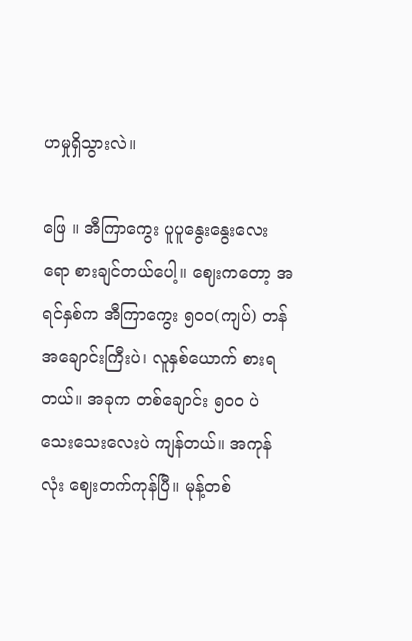ဟမှုရှိသွားလဲ။

ဖြေ ။ အီကြာကွေး ပူပူနွေးနွေးလေးရော စားချင်တယ်ပေါ့။ ဈေးကတော့ အရင်နှစ်က အီကြာကွေး ၅၀၀(ကျပ်) တန် အချောင်းကြီးပဲ၊ လူနှစ်ယောက် စားရတယ်။ အခုက တစ်ချောင်း ၅၀၀ ပဲ သေးသေးလေးပဲ ကျန်တယ်။ အကုန်လုံး ဈေးတက်ကုန်ပြီ။ မုန့်တစ်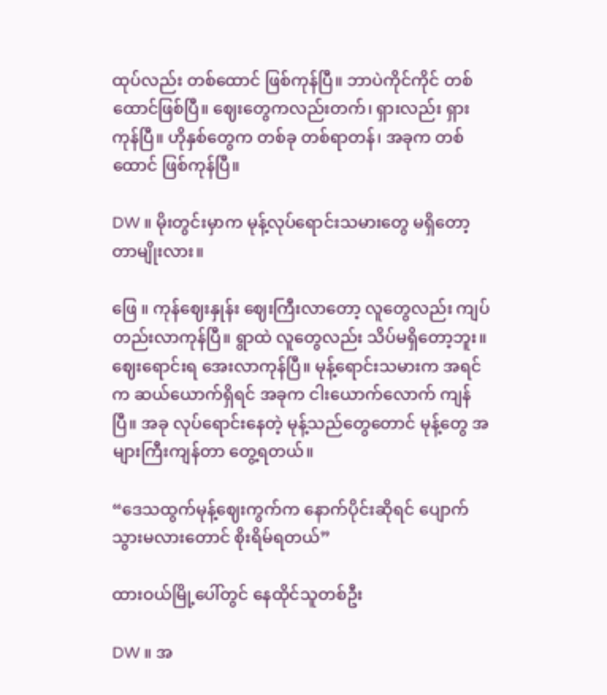ထုပ်လည်း တစ်ထောင် ဖြစ်ကုန်ပြီ။ ဘာပဲကိုင်ကိုင် တစ်ထောင်ဖြစ်ပြီ။ ဈေးတွေကလည်းတက်၊ ရှားလည်း ရှားကုန်ပြီ။ ဟိုနှစ်တွေက တစ်ခု တစ်ရာတန်၊ အခုက တစ်ထောင် ဖြစ်ကုန်ပြီ။

DW ။ မိုးတွင်းမှာက မုန့်လုပ်ရောင်းသမားတွေ မရှိတော့တာမျိုးလား။

ဖြေ ။ ကုန်ဈေးနှုန်း ဈေးကြီးလာတော့ လူတွေလည်း ကျပ်တည်းလာကုန်ပြီ။ ရွာထဲ လူတွေလည်း သိပ်မရှိတော့ဘူး။ ဈေးရောင်းရ အေးလာကုန်ပြီ။ မုန့်ရောင်းသမားက အရင်က ဆယ်ယောက်ရှိရင် အခုက ငါးယောက်လောက် ကျန်ပြီ။ အခု လုပ်ရောင်းနေတဲ့ မုန့်သည်တွေတောင် မုန့်တွေ အများကြီးကျန်တာ တွေ့ရတယ်။

“ဒေသထွက်မုန့်ဈေးကွက်က နောက်ပိုင်းဆိုရင် ပျောက်သွားမလားတောင် စိုးရိမ်ရတယ်”

ထားဝယ်မြို့ပေါ်တွင် နေထိုင်သူတစ်ဦး

DW ။ အ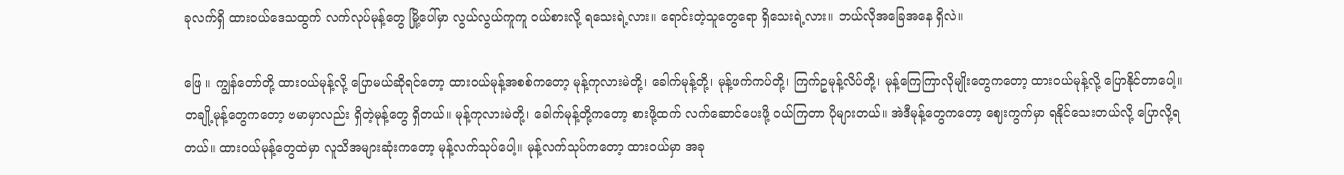ခုလက်ရှိ ထားဝယ်ဒေသထွက် လက်လုပ်မုန့်တွေ မြို့ပေါ်မှာ လွယ်လွယ်ကူကူ ဝယ်စားလို့ ရသေးရဲ့လား။ ရောင်းတဲ့သူတွေရော ရှိသေးရဲ့လား။ ဘယ်လိုအခြေအနေ ရှိလဲ။

ဖြေ ။ ကျွန်တော်တို့ ထားဝယ်မုန့်လို့ ပြောမယ်ဆိုရင်တော့ ထားဝယ်မုန့်အစစ်ကတော့ မုန့်ကုလားမဲတို့၊ ခေါက်မုန့်တို့၊ မုန့်ဖက်ကပ်တို့၊ ကြက်ဥမုန့်လိပ်တို့၊ မုန့်ကြေကြာလိုမျိုးတွေကတော့ ထားဝယ်မုန့်လို့ ပြောနိုင်တာပေါ့။ တချို့မုန့်တွေကတော့ ဗမာမှာလည်း ရှိတဲ့မုန့်တွေ ရှိတယ်။ မုန့်ကုလားမဲတို့၊ ခေါက်မုန့်တို့ကတော့ စားဖို့ထက် လက်ဆောင်ပေးဖို့ ဝယ်ကြတာ ပိုများတယ်။ အဲဒီမုန့်တွေကတော့ ဈေးကွက်မှာ ရနိုင်သေးတယ်လို့ ပြောလို့ရတယ်။ ထားဝယ်မုန့်တွေထဲမှာ လူသိအများဆုံးကတော့ မုန့်လက်သုပ်ပေါ့။ မုန့်လက်သုပ်ကတော့ ထားဝယ်မှာ အခု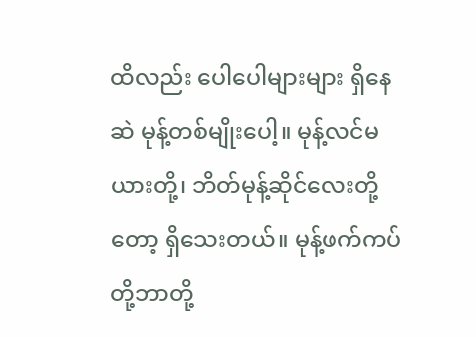ထိလည်း ပေါပေါများများ ရှိနေဆဲ မုန့်တစ်မျိုးပေါ့။ မုန့်လင်မယားတို့၊ ဘိတ်မုန့်ဆိုင်လေးတို့တော့ ရှိသေးတယ်။ မုန့်ဖက်ကပ်တို့ဘာတို့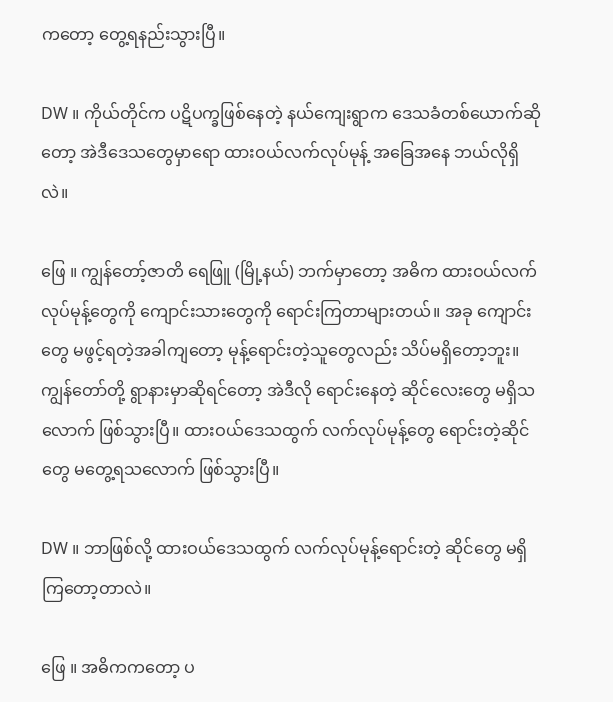ကတော့ တွေ့ရနည်းသွားပြီ။

DW ။ ကိုယ်တိုင်က ပဋိပက္ခဖြစ်နေတဲ့ နယ်ကျေးရွာက ဒေသခံတစ်ယောက်ဆိုတော့ အဲဒီဒေသတွေမှာရော ထားဝယ်လက်လုပ်မုန့် အခြေအနေ ဘယ်လိုရှိလဲ။

ဖြေ ။ ကျွန်တော့်ဇာတိ ရေဖြူ (မြို့နယ်) ဘက်မှာတော့ အဓိက ထားဝယ်လက်လုပ်မုန့်တွေကို ကျောင်းသားတွေကို ရောင်းကြတာများတယ်။ အခု ကျောင်းတွေ မဖွင့်ရတဲ့အခါကျတော့ မုန့်ရောင်းတဲ့သူတွေလည်း သိပ်မရှိတော့ဘူး။ ကျွန်တော်တို့ ရွာနားမှာဆိုရင်တော့ အဲဒီလို ရောင်းနေတဲ့ ဆိုင်လေးတွေ မရှိသလောက် ဖြစ်သွားပြီ။ ထားဝယ်ဒေသထွက် လက်လုပ်မုန့်တွေ ရောင်းတဲ့ဆိုင်တွေ မတွေ့ရသလောက် ဖြစ်သွားပြီ။

DW ။ ဘာဖြစ်လို့ ထားဝယ်ဒေသထွက် လက်လုပ်မုန့်ရောင်းတဲ့ ဆိုင်တွေ မရှိကြတော့တာလဲ။

ဖြေ ။ အဓိကကတော့ ပ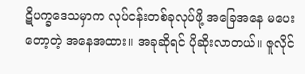ဋိပက္ခဒေသမှာက လုပ်ငန်းတစ်ခုလုပ်ဖို့ အခြေအနေ မပေးတော့တဲ့ အနေအထား။ အခုဆိုရင် ပိုဆိုးလာတယ်။ ဇူလိုင်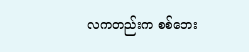လကတည်းက စစ်ဘေး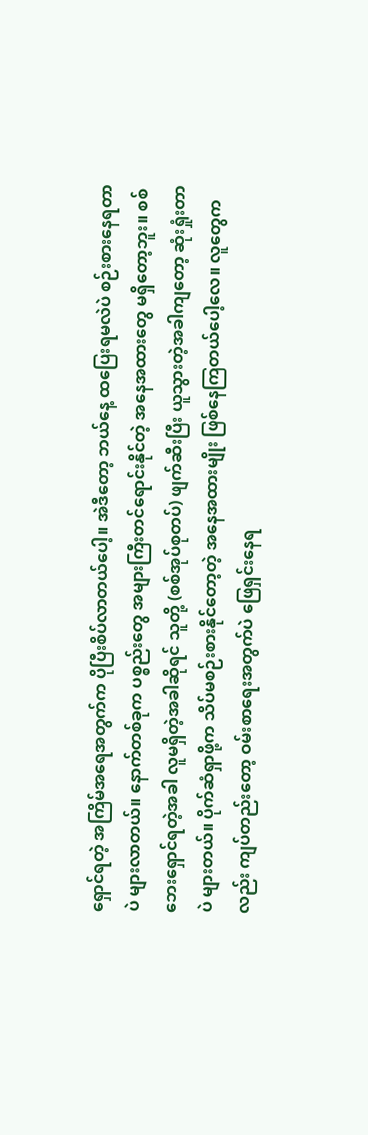ရှောင်ရတဲ့ အကြိမ်အရေအတွက်က ပိုပြီးစိပ်လာတယ်ပေါ့။ အဲဒီတော့ ဘယ်နေ့ ထပြေးရမလဲပဲ စဉ်းစားနေရတာပဲ များလာတယ်။ နောက်တစ်ခုက ပစ္စည်းတွေ အများကြီးတင်ရောင်းနိုင်တဲ့ အနေအထားတွေ မရှိတော့ဘူး။ စစ်ဘေးရှောင်ရတဲ့အခါ လူမရှိတဲ့အခါဆိုရင် သူတို့ (စစ်အုပ်စုတပ်) ဖျက်ဆီးပြီး ယူသွားတဲ့အခါကျတော့ ဆုံးရှုံးတာပဲ များတယ်။ ပိုက်ဆံရှာဖို့က သိပ်မစဉ်းစားနိုင်တော့တဲ့ အနေအထားမျိုး ဖြစ်နေကြတယ်ပေါ့လေ။ လူတွေကလည်း ကျပ်တည်းတော့ ဝမ်းစာရေးအတွက်ပဲ ဖြေရှင်းနေရ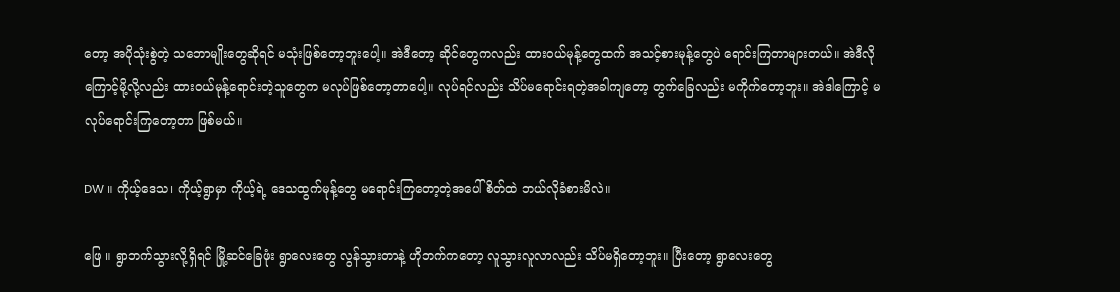တော့ အပိုသုံးစွဲတဲ့ သဘောမျိုးတွေဆိုရင် မသုံးဖြစ်တော့ဘူးပေါ့။ အဲဒီတော့ ဆိုင်တွေကလည်း ထားဝယ်မုန့်တွေထက် အသင့်စားမုန့်တွေပဲ ရောင်းကြတာများတယ်။ အဲဒီလိုကြောင့်မို့လို့လည်း ထားဝယ်မုန့်ရောင်းတဲ့သူတွေက မလုပ်ဖြစ်တော့တာပေါ့။ လုပ်ရင်လည်း သိပ်မရောင်းရတဲ့အခါကျတော့ တွက်ခြေလည်း မကိုက်တော့ဘူး။ အဲဒါကြောင့် မလုပ်ရောင်းကြတော့တာ ဖြစ်မယ်။

DW ။ ကိုယ့်ဒေသ၊ ကိုယ့်ရွာမှာ ကိုယ့်ရဲ့ ဒေသထွက်မုန့်တွေ မရောင်းကြတော့တဲ့အပေါ် စိတ်ထဲ ဘယ်လိုခံစားမိလဲ။

ဖြေ ။ ရွာဘက်သွားလို့ရှိရင် မြို့ဆင်ခြေဖုံး ရွာလေးတွေ လွန်သွားတာနဲ့ ဟိုဘက်ကတော့ လူသွားလူလာလည်း သိပ်မရှိတော့ဘူး။ ပြီးတော့ ရွာလေးတွေ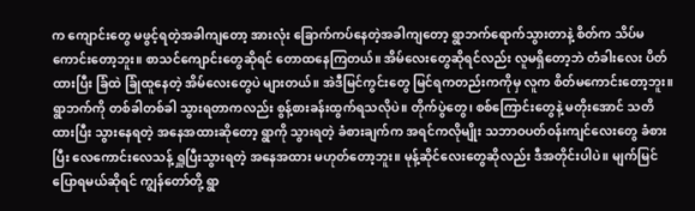က ကျောင်းတွေ မဖွင့်ရတဲ့အခါကျတော့ အားလုံး ခြောက်ကပ်နေတဲ့အခါကျတော့ ရွာဘက်ရောက်သွားတာနဲ့ စိတ်က သိပ်မကောင်းတော့ဘူး။ စာသင်ကျောင်းတွေဆိုရင် တောထနေကြတယ်။ အိမ်လေးတွေဆိုရင်လည်း လူမရှိတော့ဘဲ တံခါးလေး ပိတ်ထားပြီး ခြံထဲ ခြုံထူနေတဲ့ အိမ်လေးတွေပဲ များတယ်။ အဲဒီမြင်ကွင်းတွေ မြင်ရကတည်းကကိုမှ လူက စိတ်မကောင်းတော့ဘူး။ ရွာဘက်ကို တစ်ခါတစ်ခါ သွားရတာကလည်း စွန့်စားခန်းထွက်ရသလိုပဲ။ တိုက်ပွဲတွေ၊ စစ်ကြောင်းတွေနဲ့ မတိုးအောင် သတိထားပြီး သွားနေရတဲ့ အနေအထားဆိုတော့ ရွာကို သွားရတဲ့ ခံစားချက်က အရင်ကလိုမျိုး သဘာဝပတ်ဝန်းကျင်လေးတွေ ခံစားပြီး လေကောင်းလေသန့် ရှူပြီးသွားရတဲ့ အနေအထား မဟုတ်တော့ဘူး။ မုန့်ဆိုင်လေးတွေဆိုလည်း ဒီအတိုင်းပါပဲ။ မျက်မြင်ပြောရမယ်ဆိုရင် ကျွန်တော်တို့ ရွာ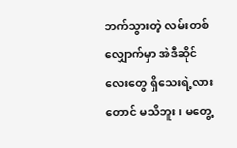ဘက်သွားတဲ့ လမ်းတစ်လျှောက်မှာ အဲဒီဆိုင်လေးတွေ ရှိသေးရဲ့လားတောင် မသိဘူး၊ မတွေ့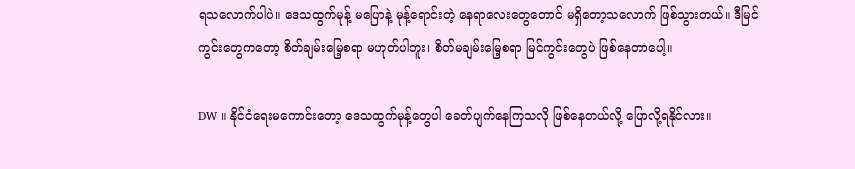ရသလောက်ပါပဲ။ ဒေသထွက်မုန့် မပြောနဲ့ မုန့်ရောင်းတဲ့ နေရာလေးတွေတောင် မရှိတော့သလောက် ဖြစ်သွားတယ်။ ဒီမြင်ကွင်းတွေကတော့ စိတ်ချမ်းမြေ့စရာ မဟုတ်ပါဘူး၊ စိတ်မချမ်းမြေ့စရာ မြင်ကွင်းတွေပဲ ဖြစ်နေတာပေါ့။

DW ။ နိုင်ငံရေးမကောင်းတော့ ဒေသထွက်မုန့်တွေပါ ခေတ်ပျက်နေကြသလို ဖြစ်နေတယ်လို့ ပြောလို့ရနိုင်လား။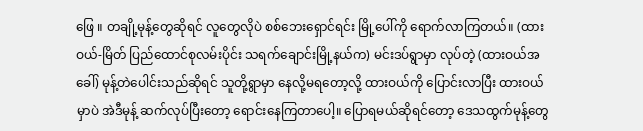ဖြေ ။ တချို့မုန့်တွေဆိုရင် လူတွေလိုပဲ စစ်ဘေးရှောင်ရင်း မြို့ပေါ်ကို ရောက်လာကြတယ်။ (ထားဝယ်-မြိတ် ပြည်ထောင်စုလမ်းပိုင်း သရက်ချောင်းမြို့နယ်က) မင်းဒပ်ရွာမှာ လုပ်တဲ့ (ထားဝယ်အခေါ်) မုန့်တဲပေါင်းသည်ဆိုရင် သူတို့ရွာမှာ နေလို့မရတော့လို့ ထားဝယ်ကို ပြောင်းလာပြီး ထားဝယ်မှာပဲ အဲဒီမုန့် ဆက်လုပ်ပြီးတော့ ရောင်းနေကြတာပေါ့။ ပြောရမယ်ဆိုရင်တော့ ဒေသထွက်မုန့်တွေ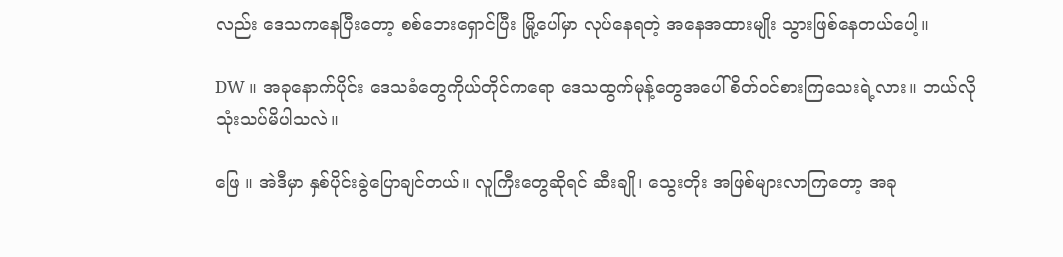လည်း ဒေသကနေပြီးတော့ စစ်ဘေးရှောင်ပြီး မြို့ပေါ်မှာ လုပ်နေရတဲ့ အနေအထားမျိုး သွားဖြစ်နေတယ်ပေါ့။

DW ။ အခုနောက်ပိုင်း ဒေသခံတွေကိုယ်တိုင်ကရော ဒေသထွက်မုန့်တွေအပေါ် စိတ်ဝင်စားကြသေးရဲ့လား။ ဘယ်လို သုံးသပ်မိပါသလဲ။

ဖြေ ။ အဲဒီမှာ နှစ်ပိုင်းခွဲပြောချင်တယ်။ လူကြီးတွေဆိုရင် ဆီးချို၊ သွေးတိုး အဖြစ်များလာကြတော့ အခု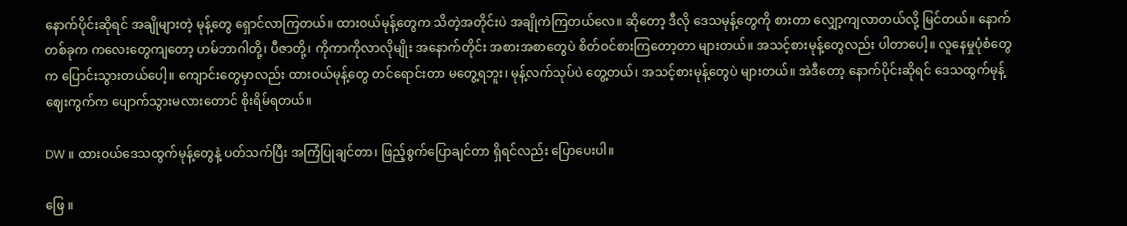နောက်ပိုင်းဆိုရင် အချိုများတဲ့ မုန့်တွေ ရှောင်လာကြတယ်။ ထားဝယ်မုန့်တွေက သိတဲ့အတိုင်းပဲ အချိုကဲကြတယ်လေ။ ဆိုတော့ ဒီလို ဒေသမုန့်တွေကို စားတာ လျှော့ကျလာတယ်လို့ မြင်တယ်။ နောက်တစ်ခုက ကလေးတွေကျတော့ ဟမ်ဘာဂါတို့၊ ပီဇာတို့၊ ကိုကာကိုလာလိုမျိုး အနောက်တိုင်း အစားအစာတွေပဲ စိတ်ဝင်စားကြတော့တာ များတယ်။ အသင့်စားမုန့်တွေလည်း ပါတာပေါ့။ လူနေမှုပုံစံတွေက ပြောင်းသွားတယ်ပေါ့။ ကျောင်းတွေမှာလည်း ထားဝယ်မုန့်တွေ တင်ရောင်းတာ မတွေ့ရဘူး၊ မုန့်လက်သုပ်ပဲ တွေ့တယ်၊ အသင့်စားမုန့်တွေပဲ များတယ်။ အဲဒီတော့ နောက်ပိုင်းဆိုရင် ဒေသထွက်မုန့် ဈေးကွက်က ပျောက်သွားမလားတောင် စိုးရိမ်ရတယ်။

DW ။ ထားဝယ်ဒေသထွက်မုန့်တွေနဲ့ ပတ်သက်ပြီး အကြံပြုချင်တာ၊ ဖြည့်စွက်ပြောချင်တာ ရှိရင်လည်း ပြောပေးပါ။

ဖြေ ။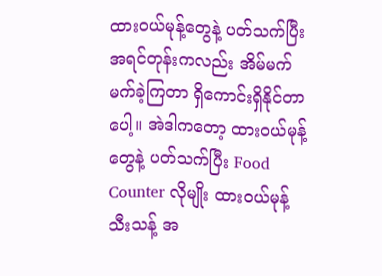ထားဝယ်မုန့်တွေနဲ့ ပတ်သက်ပြီး အရင်တုန်းကလည်း အိမ်မက် မက်ခဲ့ကြတာ ရှိကောင်းရှိနိုင်တာပေါ့။ အဲဒါကတော့ ထားဝယ်မုန့်တွေနဲ့ ပတ်သက်ပြီး Food Counter လိုမျိုး ထားဝယ်မုန့် သီးသန့် အ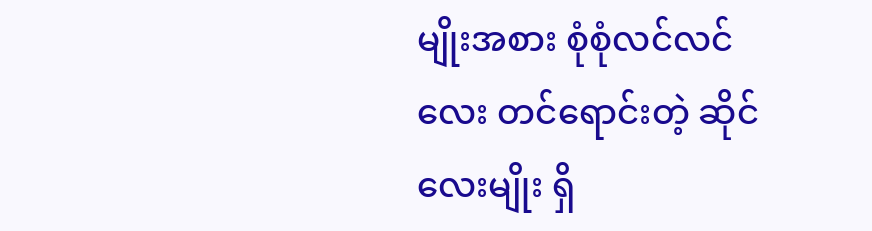မျိုးအစား စုံစုံလင်လင်လေး တင်ရောင်းတဲ့ ဆိုင်လေးမျိုး ရှိ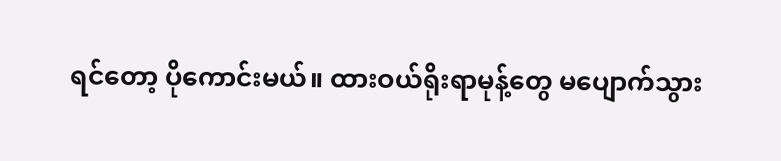ရင်တော့ ပိုကောင်းမယ်။ ထားဝယ်ရိုးရာမုန့်တွေ မပျောက်သွား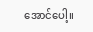အောင်ပေါ့။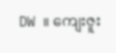DW ။ ကျေးဇူး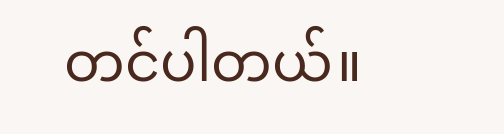တင်ပါတယ်။